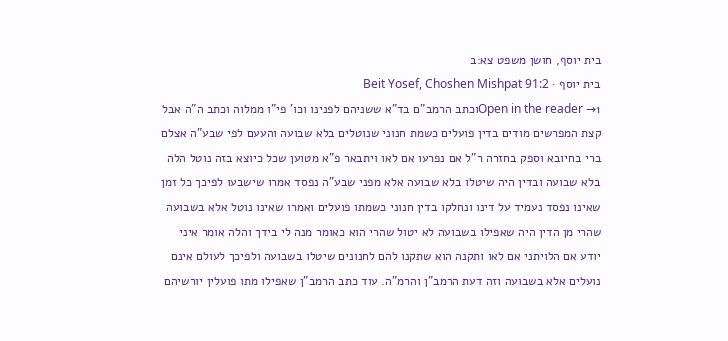בית יוסף, חושן משפט צא:ב
בית יוסף · Beit Yosef, Choshen Mishpat 91:2
Open in the reader →1וכתב הרמב"ם בד"א ששניהם לפנינו וכו' פי"ו ממלוה וכתב ה"ה אבל קצת המפרשים מודים בדין פועלים כשמת חנוני שנוטלים בלא שבועה והעעם לפי שבע"ה אצלם ברי בחיובא וספק בחזרה ר"ל אם נפרעו אם לאו ויתבאר פ"א מטוען שכל כיוצא בזה נוטל הלה בלא שבועה ובדין היה שיטלו בלא שבועה אלא מפני שבע"ה נפסד אמרו שישבעו לפיכך כל זמן שאינו נפסד נעמיד על דינו ונחלקו בדין חנוני כשמתו פועלים ואמרו שאינו נוטל אלא בשבועה שהרי מן הדין היה שאפילו בשבועה לא יטול שהרי הוא כאומר מנה לי בידך והלה אומר איני יודע אם הלויתני אם לאו ותקנה הוא שתקנו להם לחנונים שיטלו בשבועה ולפיכך לעולם אינם נועלים אלא בשבועה וזה דעת הרמב"ן והרמ"ה. עוד כתב הרמב"ן שאפילו מתו פועלין יורשיהם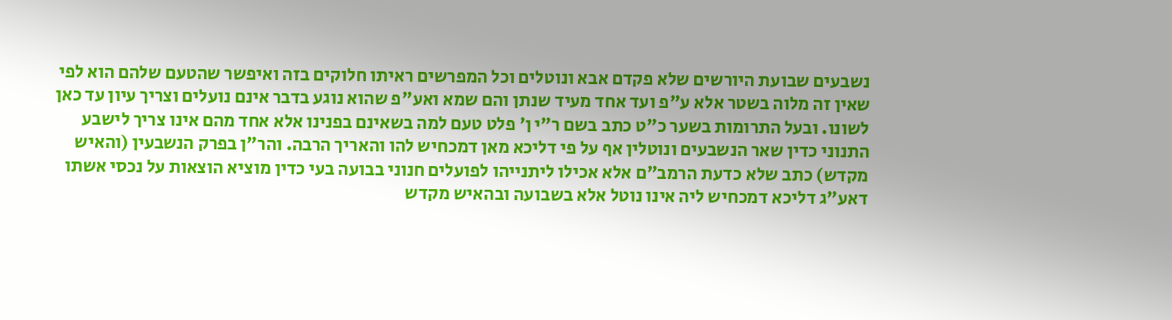נשבעים שבועת היורשים שלא פקדם אבא ונוטלים וכל המפרשים ראיתו חלוקים בזה ואיפשר שהטעם שלהם הוא לפי שאין זה מלוה בשטר אלא ע"פ ועד אחד מעיד שנתן והם שמא ואע"פ שהוא נוגע בדבר אינם נועלים וצריך עיון עד כאן לשונו. ובעל התרומות בשער כ"ט כתב בשם ר"י ן' פלט טעם למה בשאינם בפנינו אלא אחד מהם אינו צריך לישבע התנוני כדין שאר הנשבעים ונוטלין אף על פי דליכא מאן דמכחיש להו והאריך הרבה. והר"ן בפרק הנשבעין (והאיש מקדש) כתב שלא כדעת הרמב"ם אלא אכילו ליתנייהו לפועלים חנוני בבועה בעי כדין מוציא הוצאות על נכסי אשתו דאע"ג דליכא דמכחיש ליה אינו נוטל אלא בשבועה ובהאיש מקדש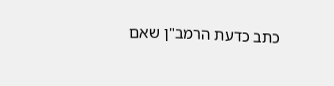כתב כדעת הרמב"ן שאם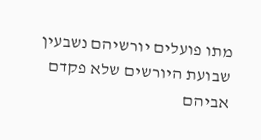מתו פועלים יורשיהם נשבעין שבועת היורשים שלא פקדם אביהם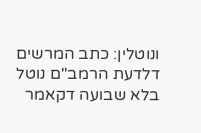ונוטלין: כתב המרשים דלדעת הרמב"ם נוטל בלא שבועה דקאמר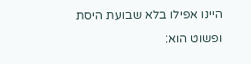היינו אפילו בלא שבועת היסת ופשוט הוא: